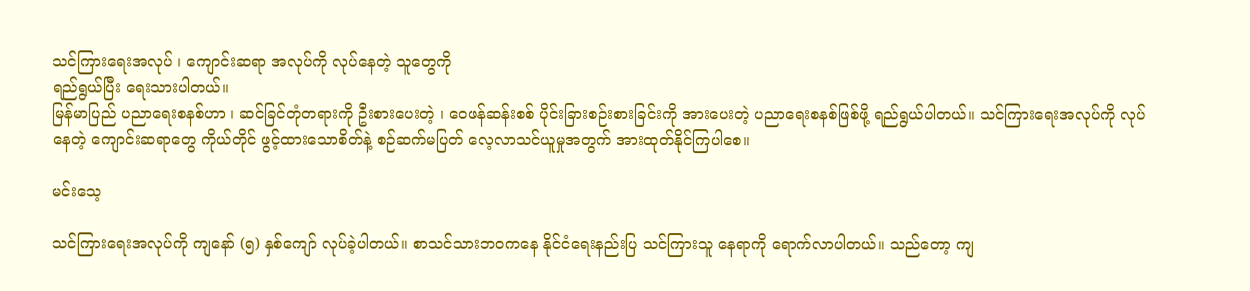သင်ကြားရေးအလုပ် ၊ ကျောင်းဆရာ အလုပ်ကို လုပ်နေတဲ့ သူတွေကို
ရည်ရွယ်ပြီး ရေးသားပါတယ်။
မြန်မာပြည် ပညာရေးစနစ်ဟာ ၊ ဆင်ခြင်တုံတရားကို ဦးစားပေးတဲ့ ၊ ဝေဖန်ဆန်းစစ် ပိုင်းခြားစဉ်းစားခြင်းကို အားပေးတဲ့ ပညာရေးစနစ်ဖြစ်ဖို့ ရည်ရွယ်ပါတယ်။ သင်ကြားရေးအလုပ်ကို လုပ်နေတဲ့ ကျောင်းဆရာတွေ ကိုယ်တိုင် ဖွင့်ထားသောစိတ်နဲ့ စဉ်ဆက်မပြတ် လေ့လာသင်ယူမှုအတွက် အားထုတ်နိုင်ကြပါစေ။

မင်းသေ့

သင်ကြားရေးအလုပ်ကို ကျနော် (၅) နှစ်ကျော် လုပ်ခဲ့ပါတယ်။ စာသင်သားဘဝကနေ နိုင်ငံရေးနည်းပြ သင်ကြားသူ နေရာကို ရောက်လာပါတယ်။ သည်တော့ ကျ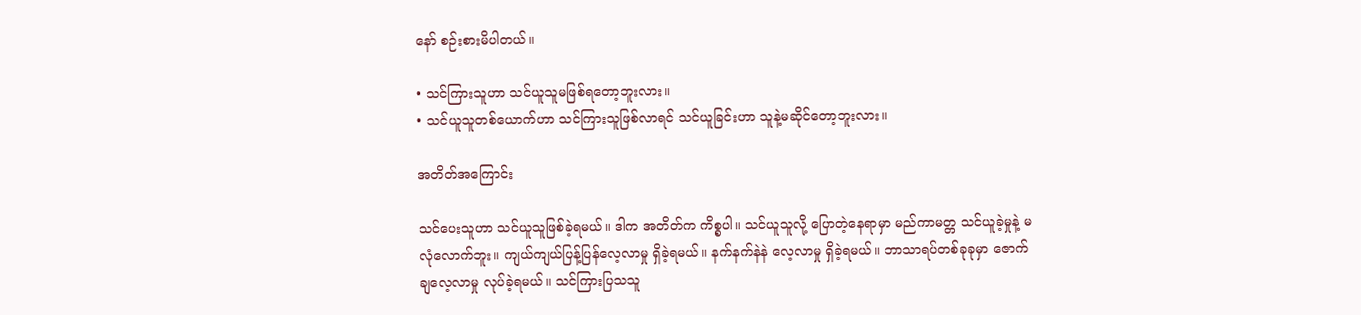နော် စဉ်းစားမိပါတယ်။

• သင်ကြားသူဟာ သင်ယူသူမဖြစ်ရတော့ဘူးလား။
• သင်ယူသူတစ်ယောက်ဟာ သင်ကြားသူဖြစ်လာရင် သင်ယူခြင်းဟာ သူနဲ့မဆိုင်တော့ဘူးလား။

အတိတ်အကြောင်း

သင်ပေးသူဟာ သင်ယူသူဖြစ်ခဲ့ရမယ်။ ဒါက အတိတ်က ကိစ္စပါ။ သင်ယူသူလို့ ပြောတဲ့နေရာမှာ မည်ကာမတ္တ သင်ယူခဲ့မှုနဲ့ မလုံလောက်ဘူး။ ကျယ်ကျယ်ပြန့်ပြန်လေ့လာမှု ရှိခဲ့ရမယ်။ နက်နက်နဲနဲ လေ့လာမှု ရှိခဲ့ရမယ်။ ဘာသာရပ်တစ်ခုခုမှာ ဇောက်ချလေ့လာမှု လုပ်ခဲ့ရမယ်။ သင်ကြားပြသသူ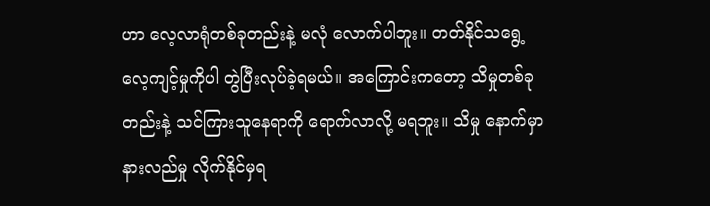ဟာ လေ့လာရုံတစ်ခုတည်းနဲ့ မလုံ လောက်ပါဘူး။ တတ်နိုင်သရွေ့ လေ့ကျင့်မှုကိုပါ တွဲပြီးလုပ်ခဲ့ရမယ်။ အကြောင်းကတော့ သိမှုတစ်ခုတည်းနဲ့ သင်ကြားသူနေရာကို ရောက်လာလို့ မရဘူး။ သိမှု နောက်မှာ နားလည်မှု လိုက်နိုင်မှရ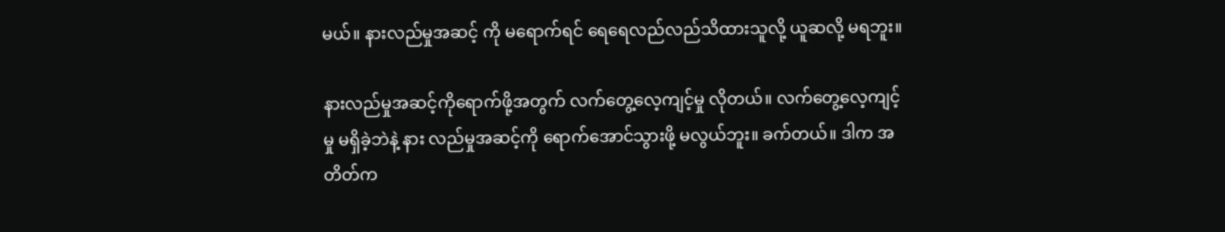မယ်။ နားလည်မှုအဆင့် ကို မရောက်ရင် ရေရေလည်လည်သိထားသူလို့ ယူဆလို့ မရဘူး။

နားလည်မှုအဆင့်ကိုရောက်ဖို့အတွက် လက်တွေ့လေ့ကျင့်မှု လိုတယ်။ လက်တွေ့လေ့ကျင့်မှု မရှိခဲ့ဘဲနဲ့ နား လည်မှုအဆင့်ကို ရောက်အောင်သွားဖို့ မလွယ်ဘူး။ ခက်တယ်။ ဒါက အတိတ်က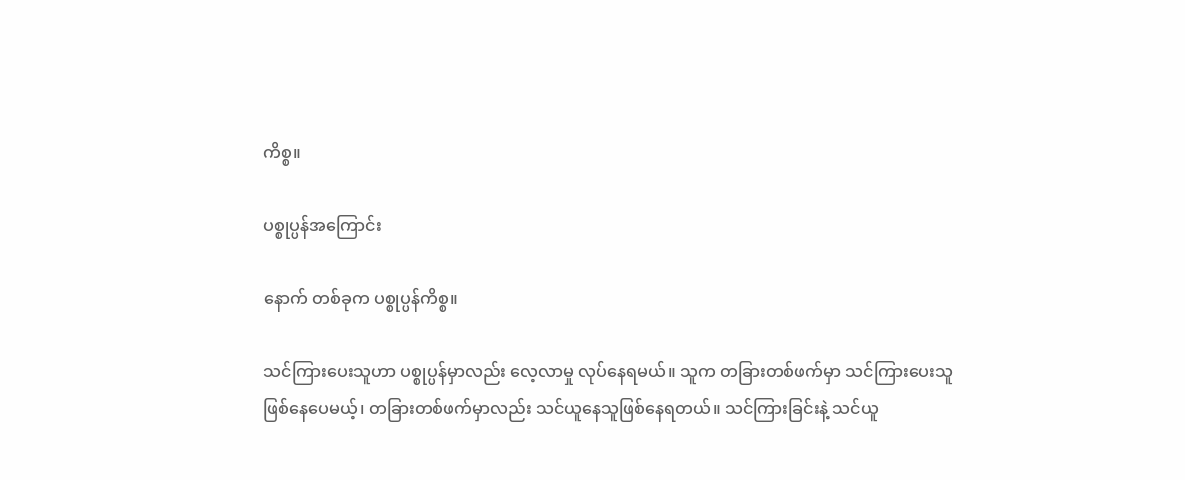ကိစ္စ။

ပစ္စုပ္ပန်အကြောင်း

နောက် တစ်ခုက ပစ္စုပ္ပန်ကိစ္စ။

သင်ကြားပေးသူဟာ ပစ္စုပ္ပန်မှာလည်း လေ့လာမှု လုပ်နေရမယ်။ သူက တခြားတစ်ဖက်မှာ သင်ကြားပေးသူ ဖြစ်နေပေမယ့်၊ တခြားတစ်ဖက်မှာလည်း သင်ယူနေသူဖြစ်နေရတယ်။ သင်ကြားခြင်းနဲ့ သင်ယူ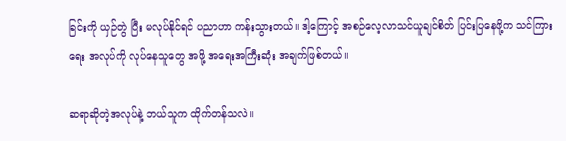ခြင်းကို ယှဉ်တွဲ ပြီး မလုပ်နိုင်ရင် ပညာဟာ ကန်းသွားတယ်။ ဒါ့ကြောင့် အစဉ်လေ့လာသင်ယူချင်စိတ် ပြင်းပြနေဖို့က သင်ကြား ရေး အလုပ်ကို လုပ်နေသူတွေ အဖို့ အရေးအကြီးဆုံး အချက်ဖြစ်တယ်။

ဆရာဆိုတဲ့အလုပ်နဲ့ ဘယ်သူက ထိုက်တန်သလဲ။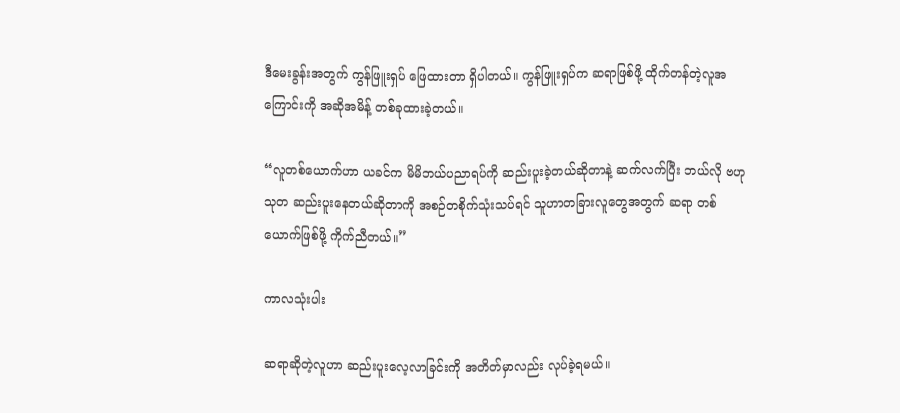ဒီမေးခွန်းအတွက် ကွန်ဖြူးရှပ် ဖြေထားတာ ရှိပါတယ်။ ကွန်ဖြူးရှပ်က ဆရာဖြစ်ဖို့ ထိုက်တန်တဲ့လူအကြောင်းကို အဆိုအမိန့် တစ်ခုထားခဲ့တယ်။

“လူတစ်ယောက်ဟာ ယခင်က မိမိဘယ်ပညာရပ်ကို ဆည်းပူးခဲ့တယ်ဆိုတာနဲ့ ဆက်လက်ပြီး ဘယ်လို ဗဟုသုတ ဆည်းပူးနေတယ်ဆိုတာကို အစဉ်တစိုက်သုံးသပ်ရင် သူဟာတခြားလူတွေအတွက် ဆရာ တစ်ယောက်ဖြစ်ဖို့ ကိုက်ညီတယ်။”

ကာလသုံးပါး

ဆရာဆိုတဲ့လူဟာ ဆည်းပူးလေ့လာခြင်းကို အတိတ်မှာလည်း လုပ်ခဲ့ရမယ်။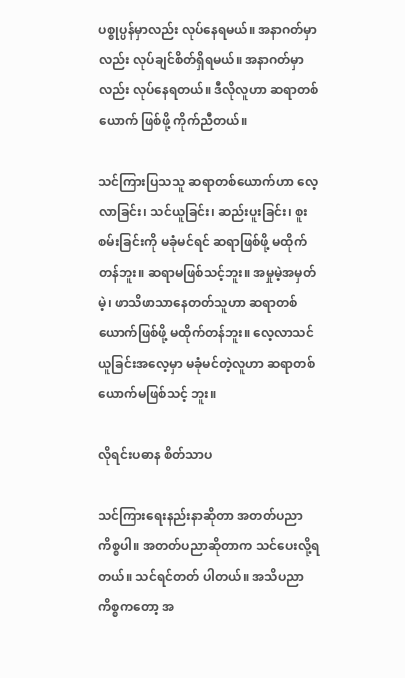ပစ္စုပ္ပန်မှာလည်း လုပ်နေရမယ်။ အနာဂတ်မှာလည်း လုပ်ချင်စိတ်ရှိရမယ်။ အနာဂတ်မှာလည်း လုပ်နေရတယ်။ ဒီလိုလူဟာ ဆရာတစ်ယောက် ဖြစ်ဖို့ ကိုက်ညီတယ်။

သင်ကြားပြသသူ ဆရာတစ်ယောက်ဟာ လေ့လာခြင်း၊ သင်ယူခြင်း၊ ဆည်းပူးခြင်း၊ စူးစမ်းခြင်းကို မခုံမင်ရင် ဆရာဖြစ်ဖို့ မထိုက်တန်ဘူး။ ဆရာမဖြစ်သင့်ဘူး။ အမှုမဲ့အမှတ်မဲ့၊ ဖာသိဖာသာနေတတ်သူဟာ ဆရာတစ် ယောက်ဖြစ်ဖို့ မထိုက်တန်ဘူး။ လေ့လာသင်ယူခြင်းအလေ့မှာ မခုံမင်တဲ့လူဟာ ဆရာတစ်ယောက်မဖြစ်သင့် ဘူး။

လိုရင်းပဓာန စိတ်သာပ

သင်ကြားရေးနည်းနာဆိုတာ အတတ်ပညာကိစ္စပါ။ အတတ်ပညာဆိုတာက သင်ပေးလို့ရတယ်။ သင်ရင်တတ် ပါတယ်။ အသိပညာကိစ္စကတော့ အ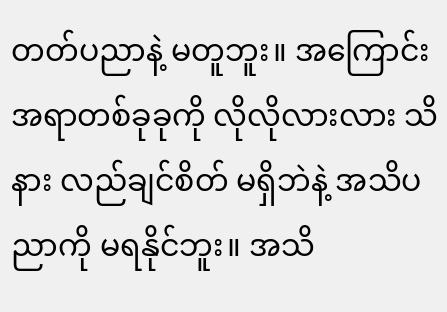တတ်ပညာနဲ့ မတူဘူး။ အကြောင်းအရာတစ်ခုခုကို လိုလိုလားလား သိနား လည်ချင်စိတ် မရှိဘဲနဲ့ အသိပညာကို မရနိုင်ဘူး။ အသိ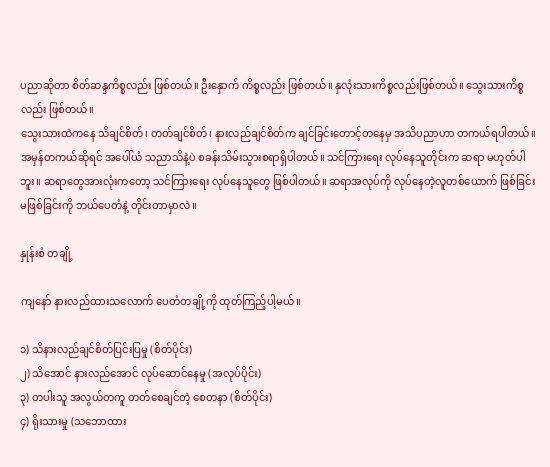ပညာဆိုတာ စိတ်ဆန္ဒကိစ္စလည်း ဖြစ်တယ်။ ဦးနှောက် ကိစ္စလည်း ဖြစ်တယ်။ နှလုံးသားကိစ္စလည်းဖြစ်တယ်။ သွေးသားကိစ္စလည်း ဖြစ်တယ်။
သွေးသားထဲကနေ သိချင်စိတ်၊ တတ်ချင်စိတ်၊ နားလည်ချင်စိတ်က ချင်ခြင်းတောင့်တနေမှ အသိပညာဟာ တကယ်ရပါတယ်။ အမှန်တကယ်ဆိုရင် အပေါ်ယံ သညာသိနဲ့ပဲ စခန်းသိမ်းသွားစရာရှိပါတယ်။ သင်ကြားရေး လုပ်နေသူတိုင်းက ဆရာ မဟုတ်ပါဘူး။ ဆရာတွေအားလုံးကတော့ သင်ကြားရေး လုပ်နေသူတွေ ဖြစ်ပါတယ်။ ဆရာအလုပ်ကို လုပ်နေတဲ့လူတစ်ယောက် ဖြစ်ခြင်း မဖြစ်ခြင်းကို ဘယ်ပေတံနဲ့ တိုင်းတာမှာလဲ။

နှုန်းစံ တချို့

ကျနော် နားလည်ထားသလောက် ပေတံတချို့ကို ထုတ်ကြည့်ပါ့မယ်။

၁) သိနားလည်ချင်စိတ်ပြင်းပြမှု (စိတ်ပိုင်း)
၂) သိအောင် နားလည်အောင် လုပ်ဆောင်နေမှု (အလုပ်ပိုင်း)
၃) တပါးသူ အလွယ်တကူ တတ်စေချင်တဲ့ စေတနာ (စိတ်ပိုင်း)
၄) ရိုးသားမှု (သဘောထား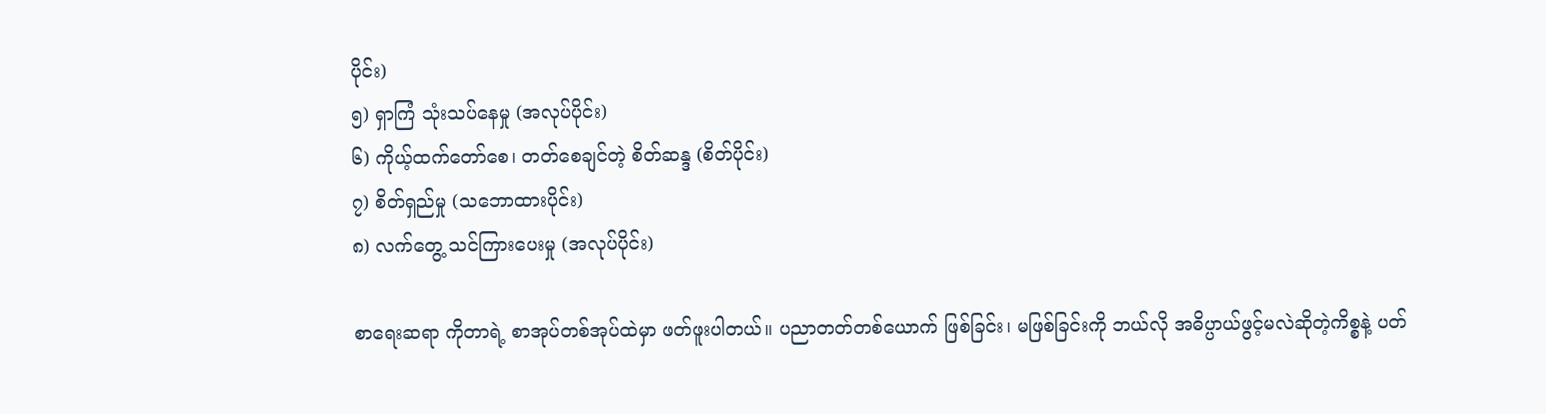ပိုင်း)
၅) ရှာကြံ သုံးသပ်နေမှု (အလုပ်ပိုင်း)
၆) ကိုယ့်ထက်တော်စေ၊ တတ်စေချင်တဲ့ စိတ်ဆန္ဒ (စိတ်ပိုင်း)
၇) စိတ်ရှည်မှု (သဘောထားပိုင်း)
၈) လက်တွေ့ သင်ကြားပေးမှု (အလုပ်ပိုင်း)

စာရေးဆရာ ကိုတာရဲ့ စာအုပ်တစ်အုပ်ထဲမှာ ဖတ်ဖူးပါတယ်။ ပညာတတ်တစ်ယောက် ဖြစ်ခြင်း၊ မဖြစ်ခြင်းကို ဘယ်လို အဓိပ္ပာယ်ဖွင့်မလဲဆိုတဲ့ကိစ္စနဲ့ ပတ်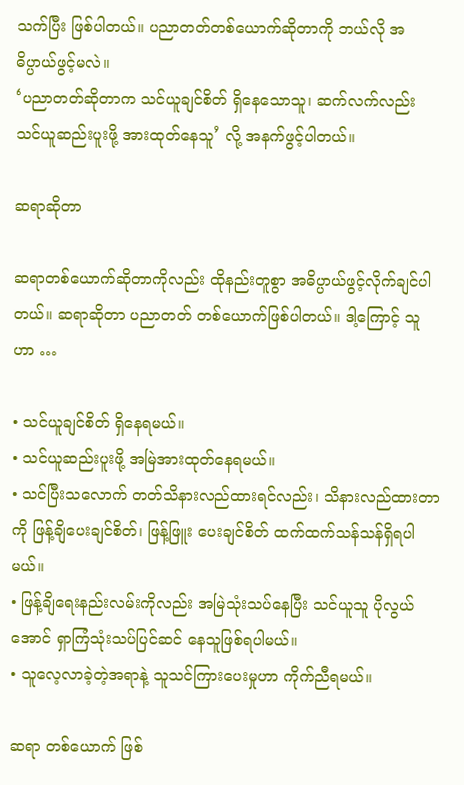သက်ပြီး ဖြစ်ပါတယ်။ ပညာတတ်တစ်ယောက်ဆိုတာကို ဘယ်လို အဓိပ္ပာယ်ဖွင့်မလဲ။
‘ပညာတတ်ဆိုတာက သင်ယူချင်စိတ် ရှိနေသောသူ၊ ဆက်လက်လည်း သင်ယူဆည်းပူးဖို့ အားထုတ်နေသူ’ လို့ အနက်ဖွင့်ပါတယ်။

ဆရာဆိုတာ

ဆရာတစ်ယောက်ဆိုတာကိုလည်း ထိုနည်းတူစွာ အဓိပ္ပာယ်ဖွင့်လိုက်ချင်ပါတယ်။ ဆရာဆိုတာ ပညာတတ် တစ်ယောက်ဖြစ်ပါတယ်။ ဒါ့ကြောင့် သူဟာ …

• သင်ယူချင်စိတ် ရှိနေရမယ်။
• သင်ယူဆည်းပူးဖို့ အမြဲအားထုတ်နေရမယ်။
• သင်ပြီးသလောက် တတ်သိနားလည်ထားရင်လည်း၊ သိနားလည်ထားတာကို ဖြန့်ချိပေးချင်စိတ်၊ ဖြန့်ဖြူး ပေးချင်စိတ် ထက်ထက်သန်သန်ရှိရပါမယ်။
• ဖြန့်ချိရေးနည်းလမ်းကိုလည်း အမြဲသုံးသပ်နေပြီး သင်ယူသူ ပိုလွယ် အောင် ရှာကြံသုံးသပ်ပြင်ဆင် နေသူဖြစ်ရပါမယ်။
• သူလေ့လာခဲ့တဲ့အရာနဲ့ သူသင်ကြားပေးမှုဟာ ကိုက်ညီရမယ်။

ဆရာ တစ်ယောက် ဖြစ်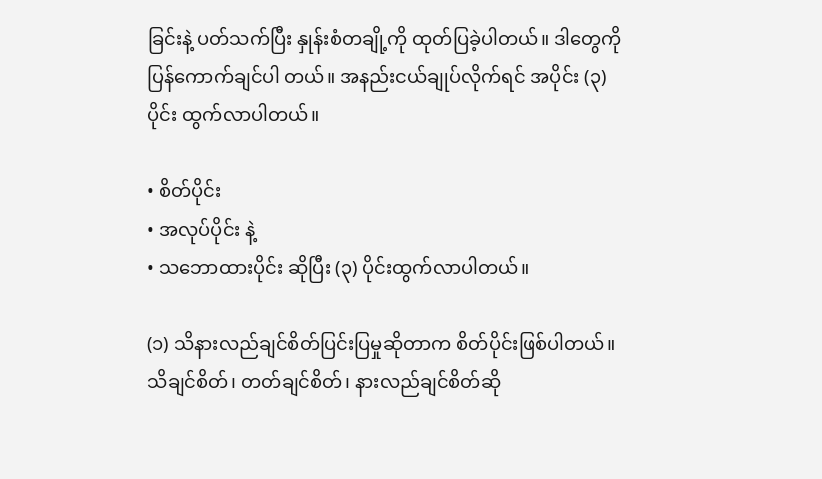ခြင်းနဲ့ ပတ်သက်ပြီး နှုန်းစံတချို့ကို ထုတ်ပြခဲ့ပါတယ်။ ဒါတွေကို ပြန်ကောက်ချင်ပါ တယ်။ အနည်းငယ်ချုပ်လိုက်ရင် အပိုင်း (၃) ပိုင်း ထွက်လာပါတယ်။

• စိတ်ပိုင်း
• အလုပ်ပိုင်း နဲ့
• သဘောထားပိုင်း ဆိုပြီး (၃) ပိုင်းထွက်လာပါတယ်။

(၁) သိနားလည်ချင်စိတ်ပြင်းပြမှုဆိုတာက စိတ်ပိုင်းဖြစ်ပါတယ်။ သိချင်စိတ်၊ တတ်ချင်စိတ်၊ နားလည်ချင်စိတ်ဆို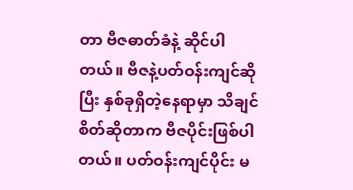တာ ဗီဇဓာတ်ခံနဲ့ ဆိုင်ပါတယ်။ ဗီဇနဲ့ပတ်ဝန်းကျင်ဆိုပြီး နှစ်ခုရှိတဲ့နေရာမှာ သိချင်စိတ်ဆိုတာက ဗီဇပိုင်းဖြစ်ပါ တယ်။ ပတ်ဝန်းကျင်ပိုင်း မ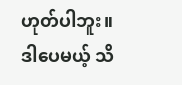ဟုတ်ပါဘူး။ ဒါပေမယ့် သိ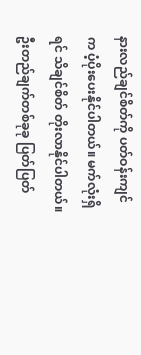နားလည်ချင်စိတ်ကို ပတ်ဝန်းကျင်က ပံ့ပိုးပေးနိုင်ပါတယ်။ မက်လုံးရှိရင် သိချင်စိတ် တိုးလာနိုင်ပါတယ်။ ဦးတည်ချက်တစ်ခုခု ပြတ်ပြတ်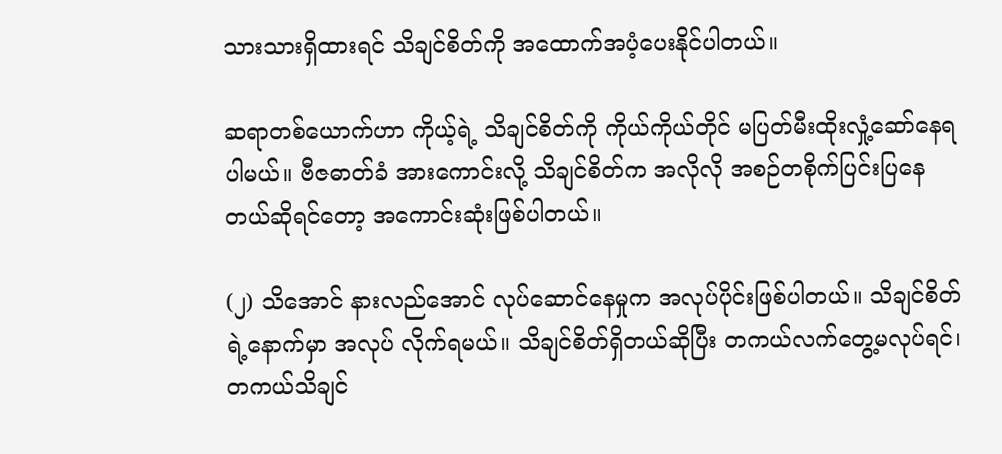သားသားရှိထားရင် သိချင်စိတ်ကို အထောက်အပံ့ပေးနိုင်ပါတယ်။

ဆရာတစ်ယောက်ဟာ ကိုယ့်ရဲ့ သိချင်စိတ်ကို ကိုယ်ကိုယ်တိုင် မပြတ်မီးထိုးလှုံ့ဆော်နေရပါမယ်။ ဗီဇဓာတ်ခံ အားကောင်းလို့ သိချင်စိတ်က အလိုလို အစဉ်တစိုက်ပြင်းပြနေတယ်ဆိုရင်တော့ အကောင်းဆုံးဖြစ်ပါတယ်။

(၂) သိအောင် နားလည်အောင် လုပ်ဆောင်နေမှုက အလုပ်ပိုင်းဖြစ်ပါတယ်။ သိချင်စိတ်ရဲ့နောက်မှာ အလုပ် လိုက်ရမယ်။ သိချင်စိတ်ရှိတယ်ဆိုပြီး တကယ်လက်တွေ့မလုပ်ရင်၊ တကယ်သိချင်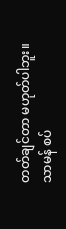တတ်ချင်တာ မဟုတ်ပါဘူး။ သာမန် စပ်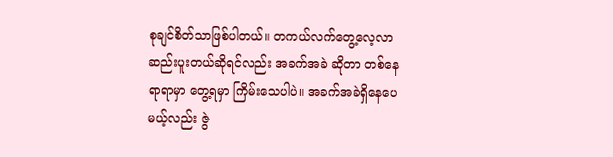စုချင်စိတ်သာဖြစ်ပါတယ်။ တကယ်လက်တွေ့လေ့လာဆည်းပူးတယ်ဆိုရင်လည်း အခက်အခဲ ဆိုတာ တစ်နေရာရာမှာ တွေ့ရမှာ ကြိမ်းသေပါပဲ။ အခက်အခဲရှိနေပေမယ့်လည်း ဇွဲ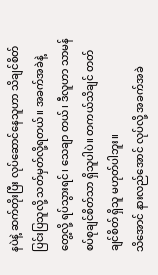နပဲနဲ့ ဆက်တိုးပြီး လုပ်ဆောင်နေသူဟာ သိချင်စိတ်ပြင်းပြသူလို့ သတ်မှတ်လို့ရတယ်။ အခက်အခဲနဲ့ တွေ့လို့ ရပ်သွားရင်၊ သေချာ တယ်၊ ဒီလူဟာ သာမန်စပ်စုချင်စိတ်သာ ရှိသူပါပဲ။ တကယ်သိချင် တတ်ချင်စိတ် ရှိသူ မဟုတ်ပါဘူး။
သိအောင် နားလည်အောင် လုပ်လို့ အခက်အခဲ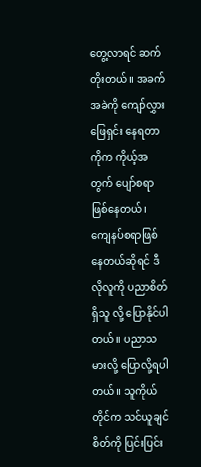တွေ့လာရင် ဆက်တိုးတယ်။ အခက်အခဲကို ကျော်လွှားဖြေရှင်း နေရတာကိုက ကိုယ့်အတွက် ပျော်စရာဖြစ်နေတယ်၊ ကျေနပ်စရာဖြစ်နေတယ်ဆိုရင် ဒီလိုလူကို ပညာစိတ်ရှိသူ လို့ ပြောနိုင်ပါတယ်။ ပညာသမားလို့ ပြောလို့ရပါတယ်။ သူကိုယ်တိုင်က သင်ယူချင်စိတ်ကို ပြင်းပြင်း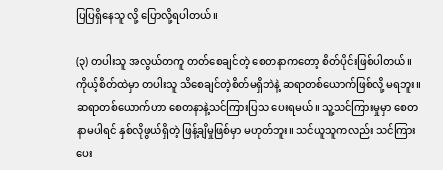ပြပြရှိနေသူ လို့ ပြောလို့ရပါတယ်။

(၃) တပါးသူ အလွယ်တကူ တတ်စေချင်တဲ့ စေတနာကတော့ စိတ်ပိုင်းဖြစ်ပါတယ်။ ကိုယ့်စိတ်ထဲမှာ တပါးသူ သိစေချင်တဲ့စိတ်မရှိဘဲနဲ့ ဆရာတစ်ယောက်ဖြစ်လို့ မရဘူး။ ဆရာတစ်ယောက်ဟာ စေတနာနဲ့သင်ကြားပြသ ပေးရမယ်။ သူ့သင်ကြားမှုမှာ စေတနာမပါရင် နှစ်လိုဖွယ်ရှိတဲ့ ဖြန့်ချိမှုဖြစ်မှာ မဟုတ်ဘူး။ သင်ယူသူကလည်း သင်ကြားပေး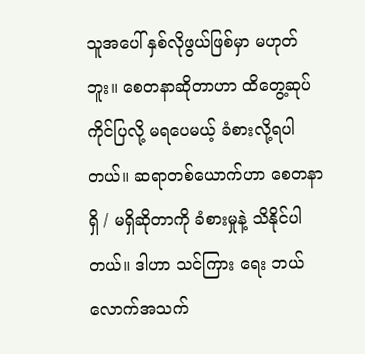သူအပေါ် နှစ်လိုဖွယ်ဖြစ်မှာ မဟုတ်ဘူး။ စေတနာဆိုတာဟာ ထိတွေ့ဆုပ်ကိုင်ပြလို့ မရပေမယ့် ခံစားလို့ရပါတယ်။ ဆရာတစ်ယောက်ဟာ စေတနာရှိ / မရှိဆိုတာကို ခံစားမှုနဲ့ သိနိုင်ပါတယ်။ ဒါဟာ သင်ကြား ရေး ဘယ်လောက်အသက်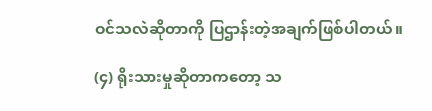ဝင်သလဲဆိုတာကို ပြဌာန်းတဲ့အချက်ဖြစ်ပါတယ်။

(၄) ရိုးသားမှုဆိုတာကတော့ သ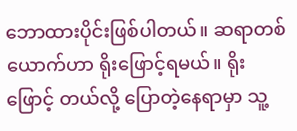ဘောထားပိုင်းဖြစ်ပါတယ်။ ဆရာတစ်ယောက်ဟာ ရိုးဖြောင့်ရမယ်။ ရိုးဖြောင့် တယ်လို့ ပြောတဲ့နေရာမှာ သူ့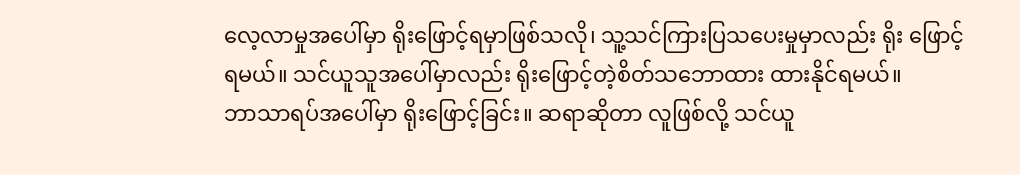လေ့လာမှုအပေါ်မှာ ရိုးဖြောင့်ရမှာဖြစ်သလို၊ သူ့သင်ကြားပြသပေးမှုမှာလည်း ရိုး ဖြောင့်ရမယ်။ သင်ယူသူအပေါ်မှာလည်း ရိုးဖြောင့်တဲ့စိတ်သဘောထား ထားနိုင်ရမယ်။
ဘာသာရပ်အပေါ်မှာ ရိုးဖြောင့်ခြင်း။ ဆရာဆိုတာ လူဖြစ်လို့ သင်ယူ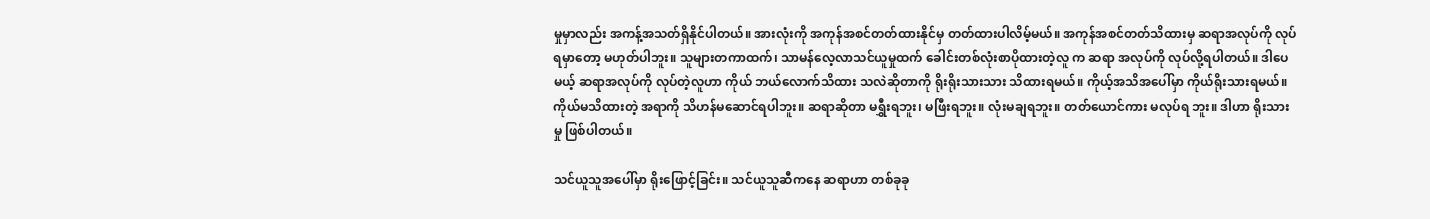မှုမှာလည်း အကန့်အသတ်ရှိနိုင်ပါတယ်။ အားလုံးကို အကုန်အစင်တတ်ထားနိုင်မှ တတ်ထားပါလိမ့်မယ်။ အကုန်အစင်တတ်သိထားမှ ဆရာအလုပ်ကို လုပ်ရမှာတော့ မဟုတ်ပါဘူး။ သူများတကာထက်၊ သာမန်လေ့လာသင်ယူမှုထက် ခေါင်းတစ်လုံးစာပိုထားတဲ့လူ က ဆရာ အလုပ်ကို လုပ်လို့ရပါတယ်။ ဒါပေမယ့် ဆရာအလုပ်ကို လုပ်တဲ့လူဟာ ကိုယ် ဘယ်လောက်သိထား သလဲဆိုတာကို ရိုးရိုးသားသား သိထားရမယ်။ ကိုယ့်အသိအပေါ်မှာ ကိုယ်ရိုးသားရမယ်။ ကိုယ်မသိထားတဲ့ အရာကို သိဟန်မဆောင်ရပါဘူး။ ဆရာဆိုတာ မရွှီးရဘူး၊ မဖြီးရဘူး။ လုံးမချရဘူး။ တတ်ယောင်ကား မလုပ်ရ ဘူး။ ဒါဟာ ရိုးသားမှု ဖြစ်ပါတယ်။

သင်ယူသူအပေါ်မှာ ရိုးဖြောင့်ခြင်း။ သင်ယူသူဆီကနေ ဆရာဟာ တစ်ခုခု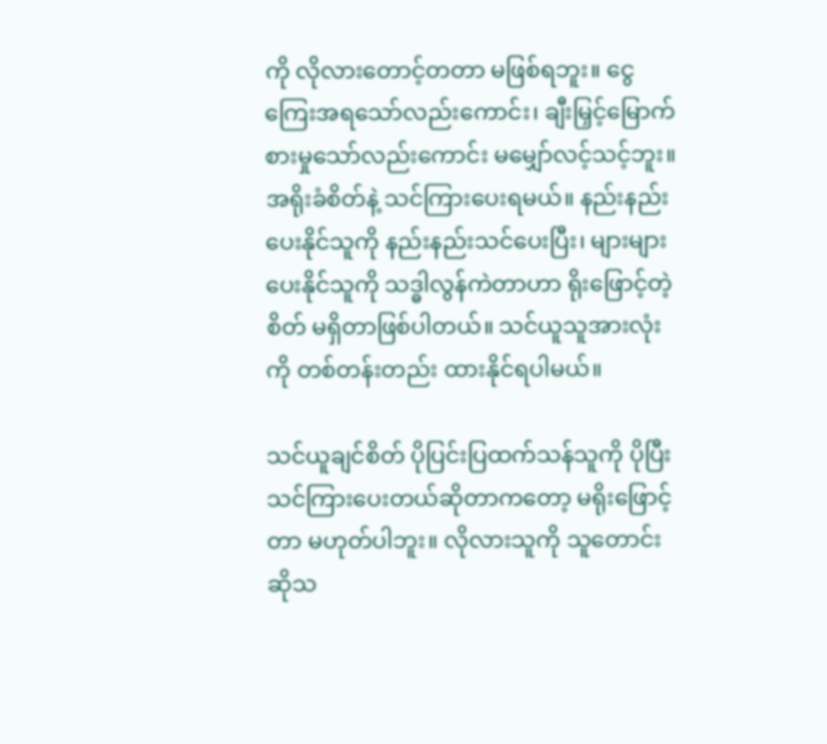ကို လိုလားတောင့်တတာ မဖြစ်ရဘူး။ ငွေကြေးအရသော်လည်းကောင်း၊ ချီးမြှင့်မြောက်စားမှုသော်လည်းကောင်း မမျှော်လင့်သင့်ဘူး။ အရိုးခံစိတ်နဲ့ သင်ကြားပေးရမယ်။ နည်းနည်းပေးနိုင်သူကို နည်းနည်းသင်ပေးပြီး၊ များများပေးနိုင်သူကို သဒ္ဓါလွန်ကဲတာဟာ ရိုးဖြောင့်တဲ့စိတ် မရှိတာဖြစ်ပါတယ်။ သင်ယူသူအားလုံးကို တစ်တန်းတည်း ထားနိုင်ရပါမယ်။

သင်ယူချင်စိတ် ပိုပြင်းပြထက်သန်သူကို ပိုပြီးသင်ကြားပေးတယ်ဆိုတာကတော့ မရိုးဖြောင့်တာ မဟုတ်ပါဘူး။ လိုလားသူကို သူတောင်းဆိုသ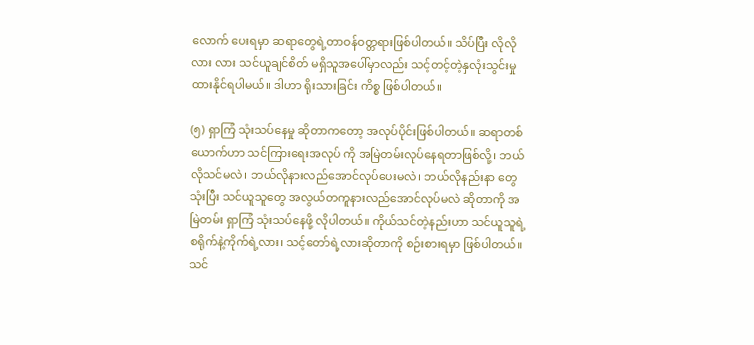လောက် ပေးရမှာ ဆရာတွေရဲ့တာဝန်ဝတ္တရားဖြစ်ပါတယ်။ သိပ်ပြီး လိုလိုလား လား သင်ယူချင်စိတ် မရှိသူအပေါ်မှာလည်း သင့်တင့်တဲ့နှလုံးသွင်းမှု ထားနိုင်ရပါမယ်။ ဒါဟာ ရိုးသားခြင်း ကိစ္စ ဖြစ်ပါတယ်။

(၅) ရှာကြံ သုံးသပ်နေမှု ဆိုတာကတော့ အလုပ်ပိုင်းဖြစ်ပါတယ်။ ဆရာတစ်ယောက်ဟာ သင်ကြားရေးအလုပ် ကို အမြဲတမ်းလုပ်နေရတာဖြစ်လို့၊ ဘယ်လိုသင်မလဲ၊ ဘယ်လိုနားလည်အောင်လုပ်ပေးမလဲ၊ ဘယ်လိုနည်းနာ တွေသုံးပြီး သင်ယူသူတွေ အလွယ်တကူနားလည်အောင်လုပ်မလဲ ဆိုတာကို အမြဲတမ်း ရှာကြံ သုံးသပ်နေဖို့ လိုပါတယ်။ ကိုယ်သင်တဲ့နည်းဟာ သင်ယူသူရဲ့စရိုက်နဲ့ကိုက်ရဲ့လား၊ သင့်တော်ရဲ့လားဆိုတာကို စဉ်းစားရမှာ ဖြစ်ပါတယ်။ သင်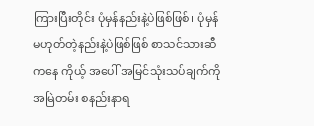ကြားပြီးတိုင်း ပုံမှန်နည်းနဲ့ပဲဖြစ်ဖြစ်၊ ပုံမှန်မဟုတ်တဲ့နည်းနဲ့ပဲဖြစ်ဖြစ် စာသင်သားဆီကနေ ကိုယ့် အပေါ် အမြင်သုံးသပ်ချက်ကို အမြဲတမ်း စနည်းနာရ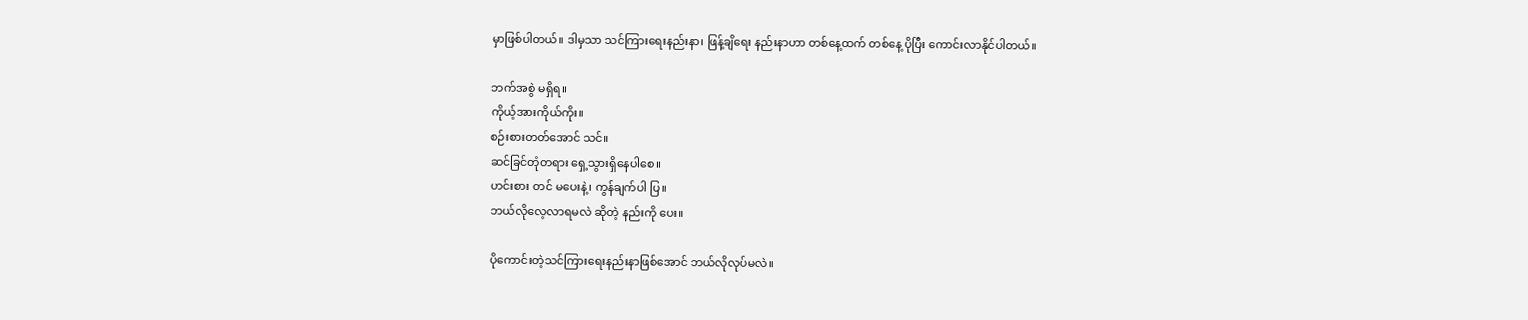မှာဖြစ်ပါတယ်။ ဒါမှသာ သင်ကြားရေးနည်းနာ၊ ဖြန့်ချိရေး နည်းနာဟာ တစ်နေ့ထက် တစ်နေ့ ပိုပြီး ကောင်းလာနိုင်ပါတယ်။

ဘက်အစွဲ မရှိရ။
ကိုယ့်အားကိုယ်ကိုး။
စဉ်းစားတတ်အောင် သင်။
ဆင်ခြင်တုံတရား ရှေ့သွားရှိနေပါစေ။
ဟင်းစား တင် မပေးနဲ့၊ ကွန်ချက်ပါ ပြ။
ဘယ်လိုလေ့လာရမလဲ ဆိုတဲ့ နည်းကို ပေး။

ပိုကောင်းတဲ့သင်ကြားရေးနည်းနာဖြစ်အောင် ဘယ်လိုလုပ်မလဲ။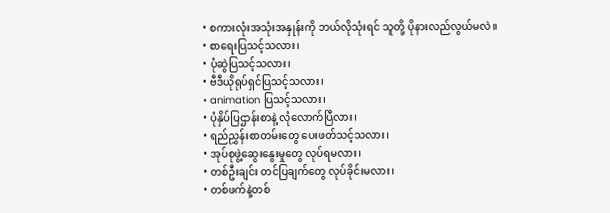• စကားလုံးအသုံးအနှုန်းကို ဘယ်လိုသုံးရင် သူတို့ ပိုနားလည်လွယ်မလဲ။
• စာရေးပြသင့်သလား၊
• ပုံဆွဲပြသင့်သလား၊
• ဗီဒီယိုရုပ်ရှင်ပြသင့်သလား၊
• animation ပြသင့်သလား၊
• ပုံနှိပ်ပြဌာန်းစာနဲ့ လုံလောက်ပြီလား၊
• ရည်ညွှန်းစာတမ်းတွေ ပေးဖတ်သင့်သလား၊
• အုပ်စုဖွဲ့ဆွေးနွေးမှုတွေ လုပ်ရမလား၊
• တစ်ဦးချင်း တင်ပြချက်တွေ လုပ်ခိုင်းမလား၊
• တစ်ဖက်နဲ့တစ်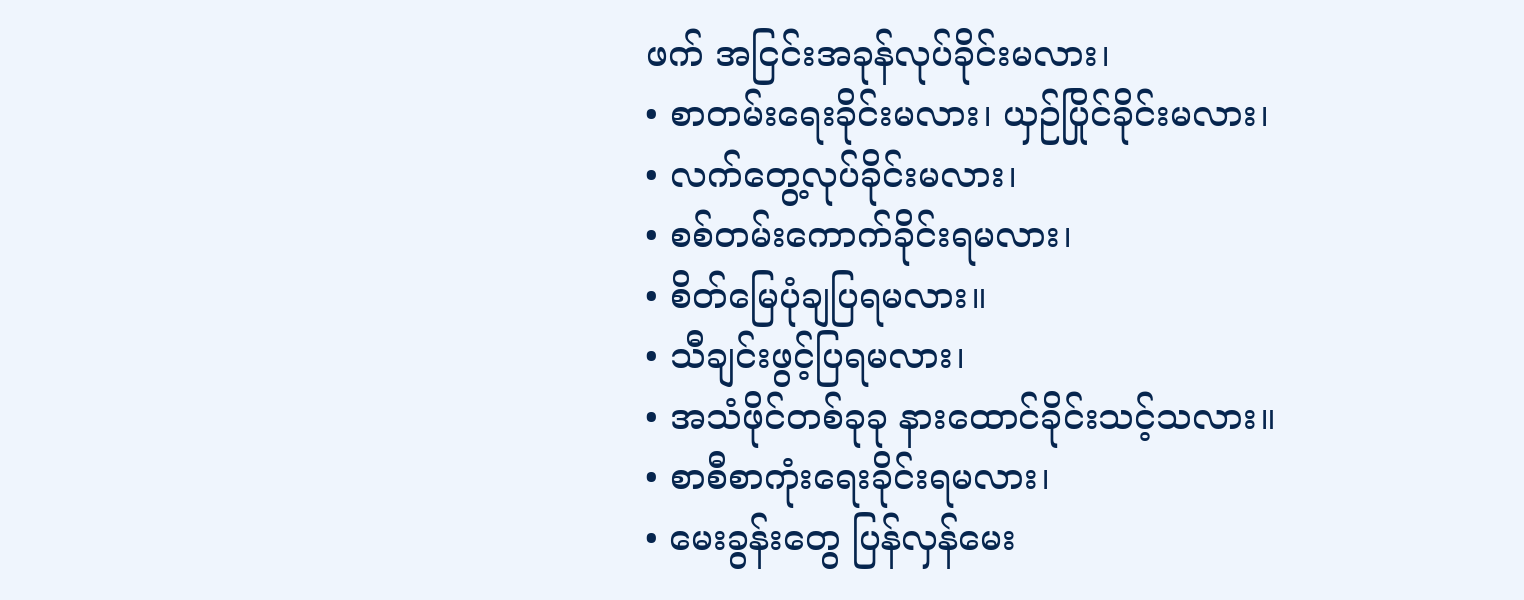ဖက် အငြင်းအခုန်လုပ်ခိုင်းမလား၊
• စာတမ်းရေးခိုင်းမလား၊ ယှဉ်ပြိုင်ခိုင်းမလား၊
• လက်တွေ့လုပ်ခိုင်းမလား၊
• စစ်တမ်းကောက်ခိုင်းရမလား၊
• စိတ်မြေပုံချပြရမလား။
• သီချင်းဖွင့်ပြရမလား၊
• အသံဖိုင်တစ်ခုခု နားထောင်ခိုင်းသင့်သလား။
• စာစီစာကုံးရေးခိုင်းရမလား၊
• မေးခွန်းတွေ ပြန်လှန်မေး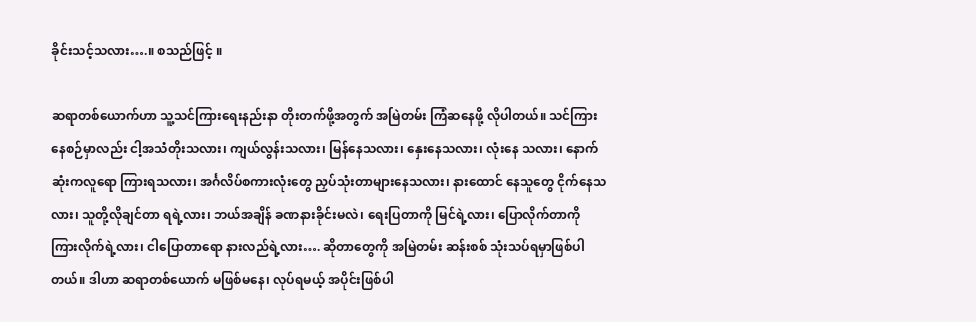ခိုင်းသင့်သလား….။ စသည်ဖြင့် ။

ဆရာတစ်ယောက်ဟာ သူ့သင်ကြားရေးနည်းနာ တိုးတက်ဖို့အတွက် အမြဲတမ်း ကြံဆနေဖို့ လိုပါတယ်။ သင်ကြားနေစဉ်မှာလည်း ငါ့အသံတိုးသလား၊ ကျယ်လွန်းသလား၊ မြန်နေသလား၊ နှေးနေသလား၊ လုံးနေ သလား၊ နောက်ဆုံးကလူရော ကြားရသလား၊ အင်္ဂလိပ်စကားလုံးတွေ ညှပ်သုံးတာများနေသလား၊ နားထောင် နေသူတွေ ငိုက်နေသလား၊ သူတို့လိုချင်တာ ရရဲ့လား၊ ဘယ်အချိန် ခဏနားခိုင်းမလဲ၊ ရေးပြတာကို မြင်ရဲ့လား၊ ပြောလိုက်တာကို ကြားလိုက်ရဲ့လား၊ ငါပြောတာရော နားလည်ရဲ့လား…. ဆိုတာတွေကို အမြဲတမ်း ဆန်းစစ် သုံးသပ်ရမှာဖြစ်ပါတယ်။ ဒါဟာ ဆရာတစ်ယောက် မဖြစ်မနေ၊ လုပ်ရမယ့် အပိုင်းဖြစ်ပါ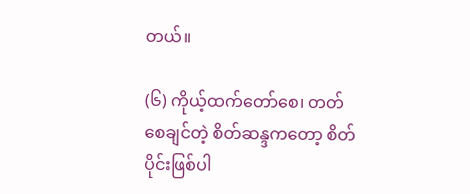တယ်။

(၆) ကိုယ့်ထက်တော်စေ၊ တတ်စေချင်တဲ့ စိတ်ဆန္ဒကတော့ စိတ်ပိုင်းဖြစ်ပါ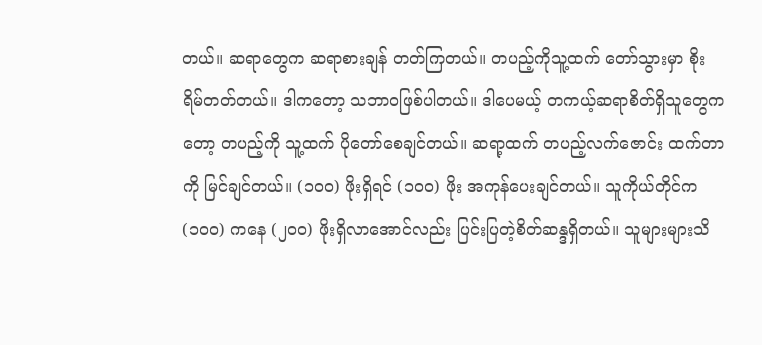တယ်။ ဆရာတွေက ဆရာစားချန် တတ်ကြတယ်။ တပည့်ကိုသူ့ထက် တော်သွားမှာ စိုးရိမ်တတ်တယ်။ ဒါကတော့ သဘာဝဖြစ်ပါတယ်။ ဒါပေမယ့် တကယ့်ဆရာစိတ်ရှိသူတွေကတော့ တပည့်ကို သူ့ထက် ပိုတော်စေချင်တယ်။ ဆရာ့ထက် တပည့်လက်ဇောင်း ထက်တာကို မြင်ချင်တယ်။ (၁၀၀) ဖိုးရှိရင် (၁၀၀) ဖိုး အကုန်ပေးချင်တယ်။ သူကိုယ်တိုင်က (၁၀၀) ကနေ (၂၀၀) ဖိုးရှိလာအောင်လည်း ပြင်းပြတဲ့စိတ်ဆန္ဒရှိတယ်။ သူများများသိ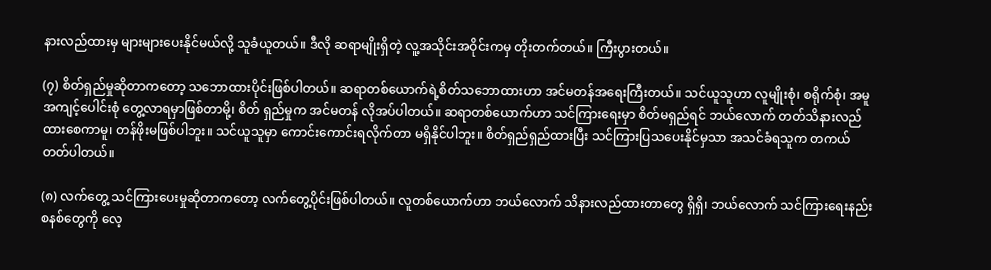နားလည်ထားမှ များများပေးနိုင်မယ်လို့ သူခံယူတယ်။ ဒီလို ဆရာမျိုးရှိတဲ့ လူ့အသိုင်းအဝိုင်းကမှ တိုးတက်တယ်။ ကြီးပွားတယ်။

(၇) စိတ်ရှည်မှုဆိုတာကတော့ သဘောထားပိုင်းဖြစ်ပါတယ်။ ဆရာတစ်ယောက်ရဲ့စိတ်သဘောထားဟာ အင်မတန်အရေးကြီးတယ်။ သင်ယူသူဟာ လူမျိုးစုံ၊ စရိုက်စုံ၊ အမူအကျင့်ပေါင်းစုံ တွေ့လာရမှာဖြစ်တာမို့၊ စိတ် ရှည်မှုက အင်မတန် လိုအပ်ပါတယ်။ ဆရာတစ်ယောက်ဟာ သင်ကြားရေးမှာ စိတ်မရှည်ရင် ဘယ်လောက် တတ်သိနားလည်ထားစေကာမူ၊ တန်ဖိုးမဖြစ်ပါဘူး။ သင်ယူသူမှာ ကောင်းကောင်းရလိုက်တာ မရှိနိုင်ပါဘူး။ စိတ်ရှည်ရှည်ထားပြီး သင်ကြားပြသပေးနိုင်မှသာ အသင်ခံရသူက တကယ်တတ်ပါတယ်။

(၈) လက်တွေ့ သင်ကြားပေးမှုဆိုတာကတော့ လက်တွေ့ပိုင်းဖြစ်ပါတယ်။ လူတစ်ယောက်ဟာ ဘယ်လောက် သိနားလည်ထားတာတွေ ရှိရှိ၊ ဘယ်လောက် သင်ကြားရေးနည်းစနစ်တွေကို လေ့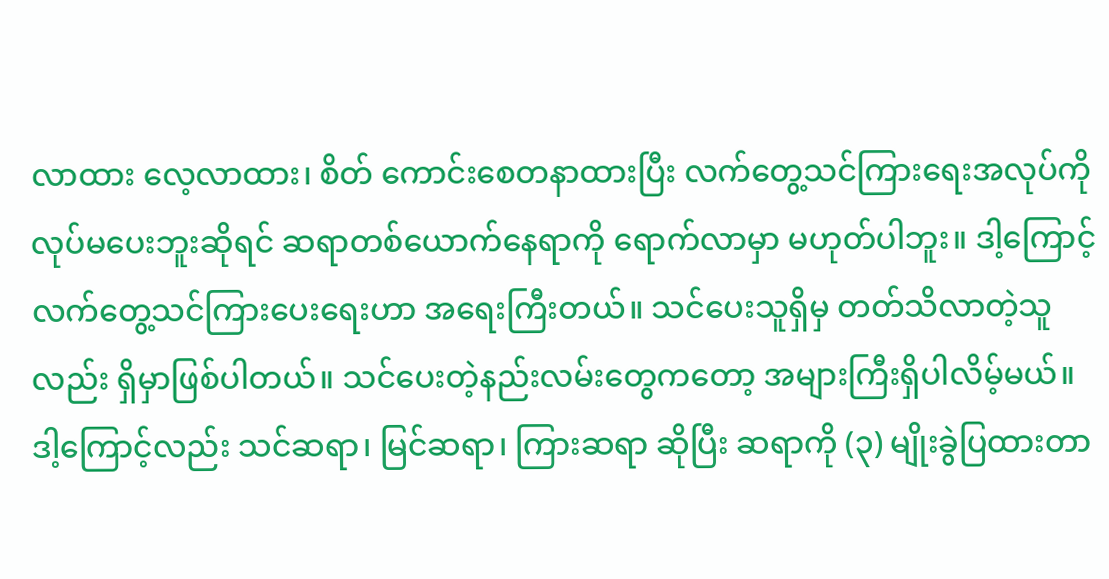လာထား လေ့လာထား၊ စိတ် ကောင်းစေတနာထားပြီး လက်တွေ့သင်ကြားရေးအလုပ်ကို လုပ်မပေးဘူးဆိုရင် ဆရာတစ်ယောက်နေရာကို ရောက်လာမှာ မဟုတ်ပါဘူး။ ဒါ့ကြောင့် လက်တွေ့သင်ကြားပေးရေးဟာ အရေးကြီးတယ်။ သင်ပေးသူရှိမှ တတ်သိလာတဲ့သူလည်း ရှိမှာဖြစ်ပါတယ်။ သင်ပေးတဲ့နည်းလမ်းတွေကတော့ အများကြီးရှိပါလိမ့်မယ်။ ဒါ့ကြောင့်လည်း သင်ဆရာ၊ မြင်ဆရာ၊ ကြားဆရာ ဆိုပြီး ဆရာကို (၃) မျိုးခွဲပြထားတာ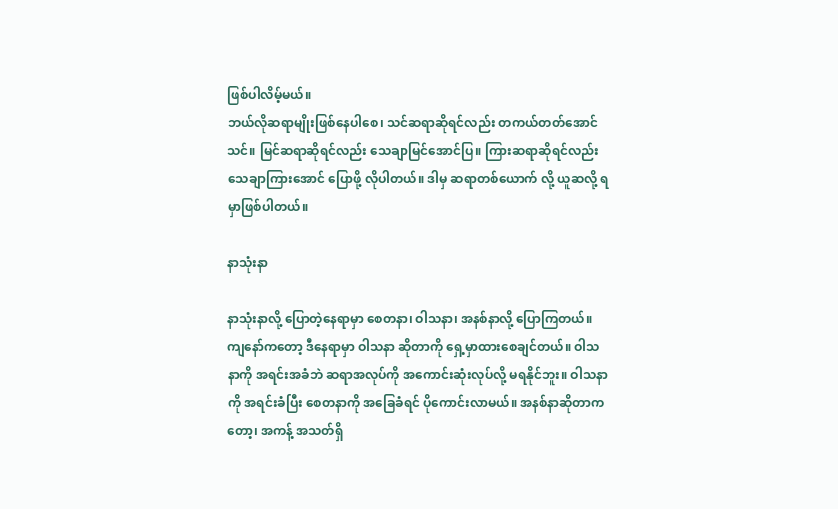ဖြစ်ပါလိမ့်မယ်။
ဘယ်လိုဆရာမျိုးဖြစ်နေပါစေ၊ သင်ဆရာဆိုရင်လည်း တကယ်တတ်အောင်သင်။ မြင်ဆရာဆိုရင်လည်း သေချာမြင်အောင်ပြ။ ကြားဆရာဆိုရင်လည်း သေချာကြားအောင် ပြောဖို့ လိုပါတယ်။ ဒါမှ ဆရာတစ်ယောက် လို့ ယူဆလို့ ရမှာဖြစ်ပါတယ်။

နာသုံးနာ

နာသုံးနာလို့ ပြောတဲ့နေရာမှာ စေတနာ၊ ဝါသနာ၊ အနစ်နာလို့ ပြောကြတယ်။ ကျနော်ကတော့ ဒီနေရာမှာ ဝါသနာ ဆိုတာကို ရှေ့မှာထားစေချင်တယ်။ ဝါသနာကို အရင်းအခံဘဲ ဆရာအလုပ်ကို အကောင်းဆုံးလုပ်လို့ မရနိုင်ဘူး။ ဝါသနာကို အရင်းခံပြီး စေတနာကို အခြေခံရင် ပိုကောင်းလာမယ်။ အနစ်နာဆိုတာကတော့၊ အကန့် အသတ်ရှိ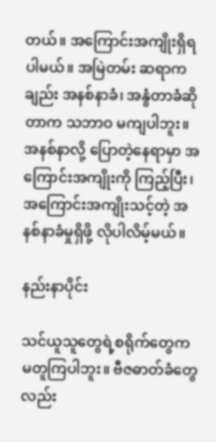တယ်။ အကြောင်းအကျိုးရှိရပါမယ်။ အမြဲတမ်း ဆရာကချည်း အနစ်နာခံ၊ အနွံတာခံဆိုတာက သဘာဝ မကျပါဘူး။ အနစ်နာလို့ ပြောတဲ့နေရာမှာ အကြောင်းအကျိုးကို ကြည့်ပြီး၊ အကြောင်းအကျိုးသင့်တဲ့ အနစ်နာခံမှုရှိဖို့ လိုပါလိမ့်မယ်။

နည်းနာပိုင်း

သင်ယူသူတွေရဲ့စရိုက်တွေက မတူကြပါဘူး။ ဗီဇဓာတ်ခံတွေလည်း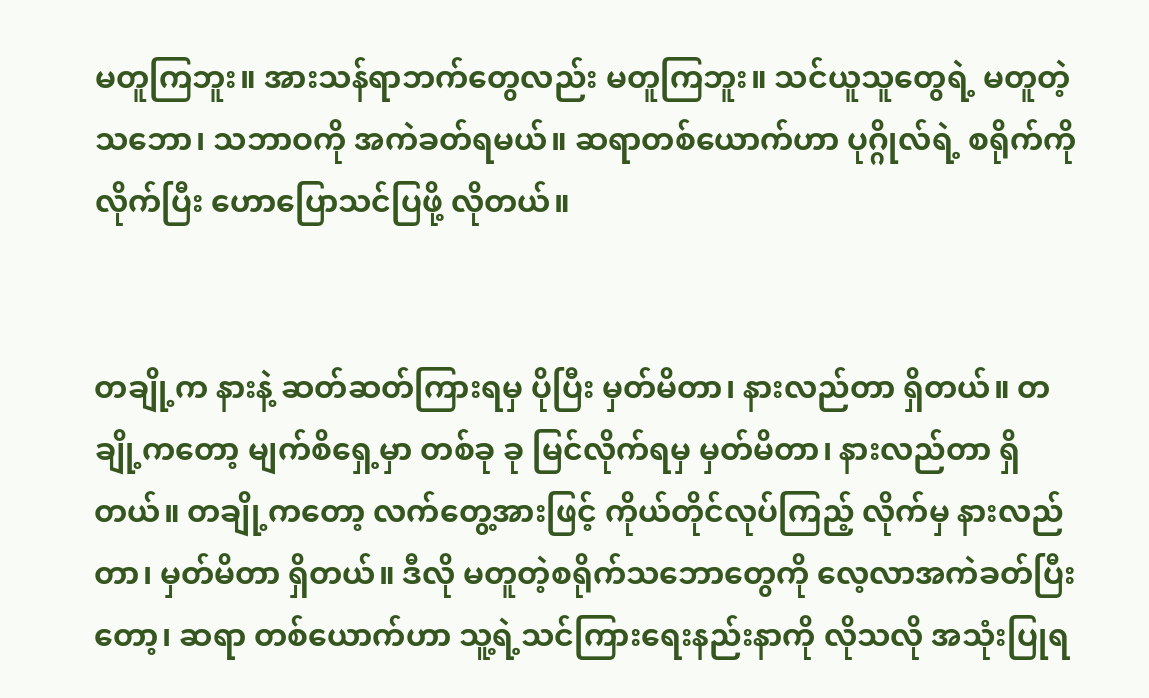မတူကြဘူး။ အားသန်ရာဘက်တွေလည်း မတူကြဘူး။ သင်ယူသူတွေရဲ့ မတူတဲ့သဘော၊ သဘာဝကို အကဲခတ်ရမယ်။ ဆရာတစ်ယောက်ဟာ ပုဂ္ဂိုလ်ရဲ့ စရိုက်ကို လိုက်ပြီး ဟောပြောသင်ပြဖို့ လိုတယ်။


တချို့က နားနဲ့ ဆတ်ဆတ်ကြားရမှ ပိုပြီး မှတ်မိတာ၊ နားလည်တာ ရှိတယ်။ တချို့ကတော့ မျက်စိရှေ့မှာ တစ်ခု ခု မြင်လိုက်ရမှ မှတ်မိတာ၊ နားလည်တာ ရှိတယ်။ တချို့ကတော့ လက်တွေ့အားဖြင့် ကိုယ်တိုင်လုပ်ကြည့် လိုက်မှ နားလည်တာ၊ မှတ်မိတာ ရှိတယ်။ ဒီလို မတူတဲ့စရိုက်သဘောတွေကို လေ့လာအကဲခတ်ပြီးတော့၊ ဆရာ တစ်ယောက်ဟာ သူ့ရဲ့သင်ကြားရေးနည်းနာကို လိုသလို အသုံးပြုရ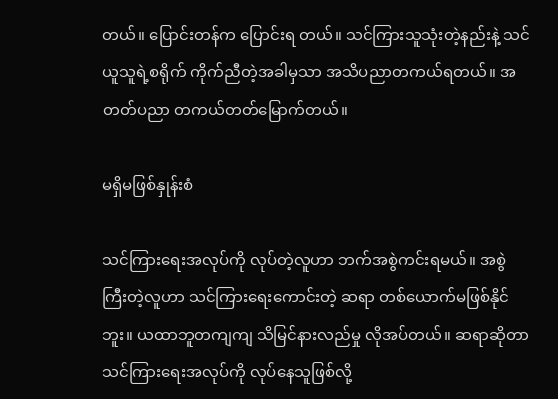တယ်။ ပြောင်းတန်က ပြောင်းရ တယ်။ သင်ကြားသူသုံးတဲ့နည်းနဲ့ သင်ယူသူရဲ့စရိုက် ကိုက်ညီတဲ့အခါမှသာ အသိပညာတကယ်ရတယ်။ အတတ်ပညာ တကယ်တတ်မြောက်တယ်။

မရှိမဖြစ်နှုန်းစံ

သင်ကြားရေးအလုပ်ကို လုပ်တဲ့လူဟာ ဘက်အစွဲကင်းရမယ်။ အစွဲကြီးတဲ့လူဟာ သင်ကြားရေးကောင်းတဲ့ ဆရာ တစ်ယောက်မဖြစ်နိုင်ဘူး။ ယထာဘူတကျကျ သိမြင်နားလည်မှု လိုအပ်တယ်။ ဆရာဆိုတာ သင်ကြားရေးအလုပ်ကို လုပ်နေသူဖြစ်လို့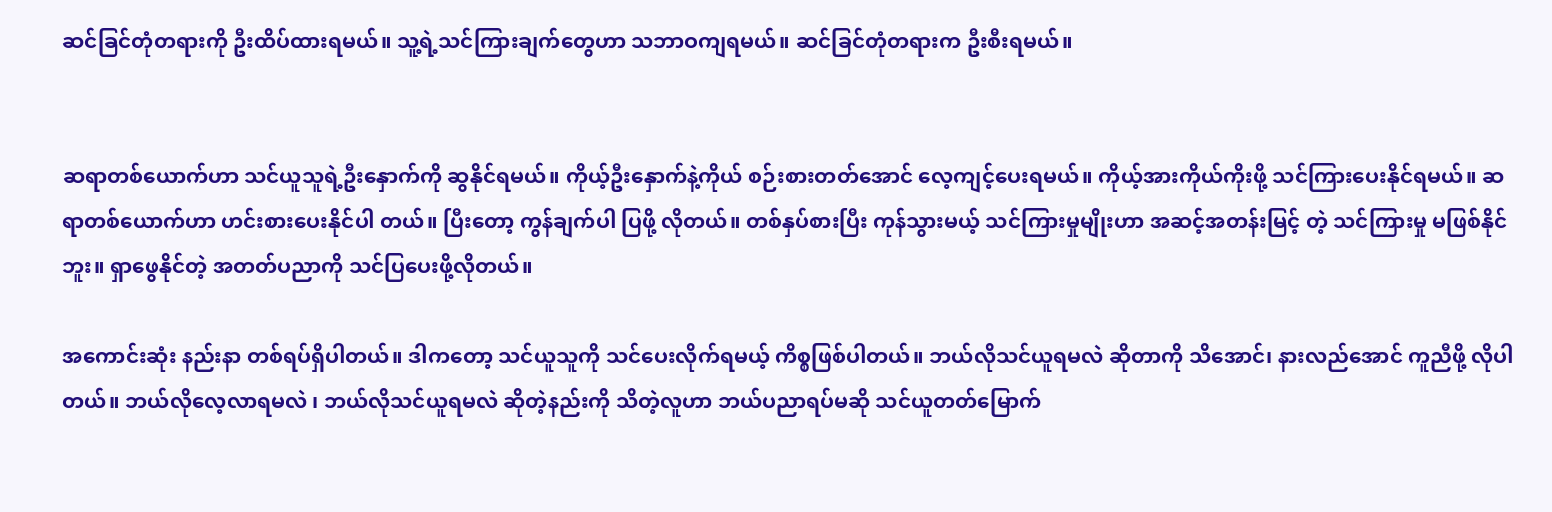ဆင်ခြင်တုံတရားကို ဦးထိပ်ထားရမယ်။ သူ့ရဲ့သင်ကြားချက်တွေဟာ သဘာဝကျရမယ်။ ဆင်ခြင်တုံတရားက ဦးစီးရမယ်။


ဆရာတစ်ယောက်ဟာ သင်ယူသူရဲ့ဦးနှောက်ကို ဆွနိုင်ရမယ်။ ကိုယ့်ဦးနှောက်နဲ့ကိုယ် စဉ်းစားတတ်အောင် လေ့ကျင့်ပေးရမယ်။ ကိုယ့်အားကိုယ်ကိုးဖို့ သင်ကြားပေးနိုင်ရမယ်။ ဆရာတစ်ယောက်ဟာ ဟင်းစားပေးနိုင်ပါ တယ်။ ပြီးတော့ ကွန်ချက်ပါ ပြဖို့ လိုတယ်။ တစ်နှပ်စားပြီး ကုန်သွားမယ့် သင်ကြားမှုမျိုးဟာ အဆင့်အတန်းမြင့် တဲ့ သင်ကြားမှု မဖြစ်နိုင်ဘူး။ ရှာဖွေနိုင်တဲ့ အတတ်ပညာကို သင်ပြပေးဖို့လိုတယ်။

အကောင်းဆုံး နည်းနာ တစ်ရပ်ရှိပါတယ်။ ဒါကတော့ သင်ယူသူကို သင်ပေးလိုက်ရမယ့် ကိစ္စဖြစ်ပါတယ်။ ဘယ်လိုသင်ယူရမလဲ ဆိုတာကို သိအောင်၊ နားလည်အောင် ကူညီဖို့ လိုပါတယ်။ ဘယ်လိုလေ့လာရမလဲ ၊ ဘယ်လိုသင်ယူရမလဲ ဆိုတဲ့နည်းကို သိတဲ့လူဟာ ဘယ်ပညာရပ်မဆို သင်ယူတတ်မြောက်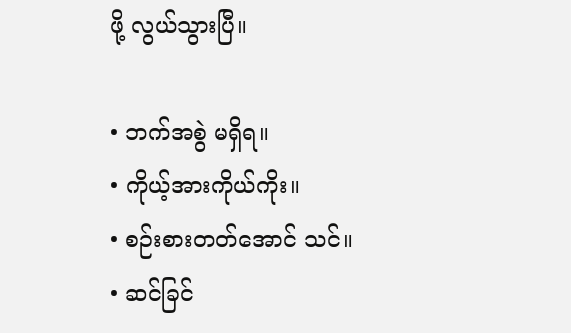ဖို့ လွယ်သွားပြီ။

• ဘက်အစွဲ မရှိရ။
• ကိုယ့်အားကိုယ်ကိုး။
• စဉ်းစားတတ်အောင် သင်။
• ဆင်ခြင်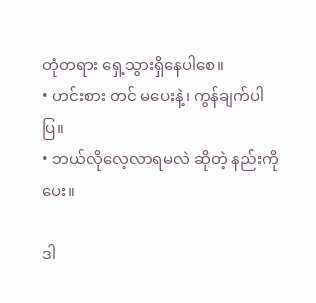တုံတရား ရှေ့သွားရှိနေပါစေ။
• ဟင်းစား တင် မပေးနဲ့၊ ကွန်ချက်ပါ ပြ။
• ဘယ်လိုလေ့လာရမလဲ ဆိုတဲ့ နည်းကို ပေး။

ဒါ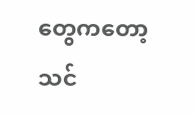တွေကတော့ သင်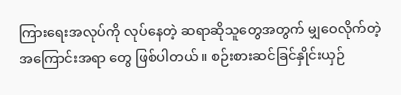ကြားရေးအလုပ်ကို လုပ်နေတဲ့ ဆရာဆိုသူတွေအတွက် မျှဝေလိုက်တဲ့ အကြောင်းအရာ တွေ ဖြစ်ပါတယ်။ စဉ်းစားဆင်ခြင်နှိုင်းယှဉ်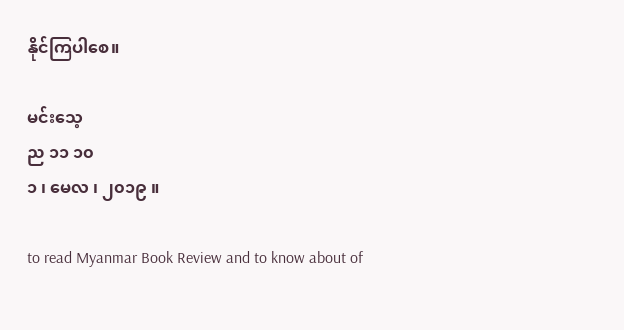နိုင်ကြပါစေ။

မင်းသေ့
ည ၁၁ ၁၀
၁ ၊ မေလ ၊ ၂၀၁၉ ။

to read Myanmar Book Review and to know about of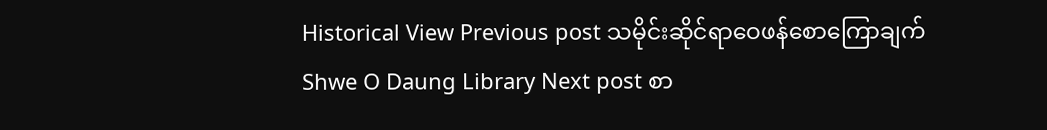Historical View Previous post သမိုင်းဆိုင်ရာဝေဖန်စောကြောချက်
Shwe O Daung Library Next post စာ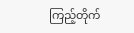ကြည့်တိုက်